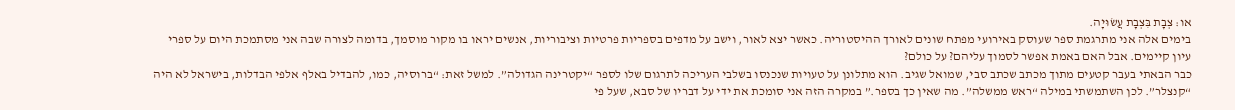או: צְבָת בִּצְבָת עֲשׂוּיָה.
בימים אלה אני מתרגמת ספר שעוסק באירועי מפתח שונים לאורך ההיסטוריה. כאשר יצא לאור, וישב על מדפים בספריות פרטיות וציבוריות, אנשים יראו בו מקור מוסמך, בדומה לצורה שבה אני מסתמכת היום על ספרי עיון קיימים. אבל האם באמת אפשר לסמוך עליהם? על כולם?
כבר הבאתי בעבר קטעים מתוך מכתב שכתב סבי, שמואל שגיב. הוא מתלונן על טעויות שנכנסו בשלבי העריכה לתרגום שלו לספר “יקטרינה הגדולה”. למשל זאת: “ברוסיה, כמו, להבדיל באלף אלפי הבדלות, בישראל לא היה “קנצלר”. לכן השתמשתי במילה “ראש ממשלה”. מה שאין כך בספר.” במקרה הזה אני סומכת את ידי על דבריו של סבא, שעל פי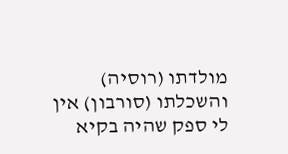מולדתו (רוסיה) והשכלתו (סורבון) אין לי ספק שהיה בקיא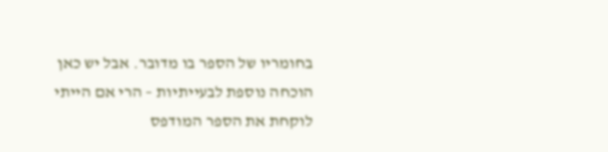בחומריו של הספר בו מדובר. אבל יש כאן הוכחה נוספת לבעייתיות – הרי אם הייתי לוקחת את הספר המודפס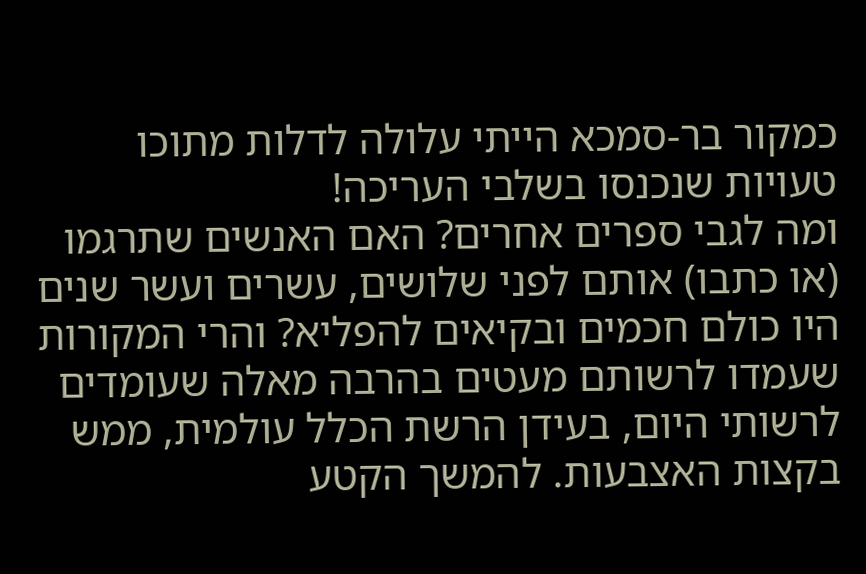כמקור בר-סמכא הייתי עלולה לדלות מתוכו טעויות שנכנסו בשלבי העריכה!
ומה לגבי ספרים אחרים? האם האנשים שתרגמו (או כתבו) אותם לפני שלושים, עשרים ועשר שנים היו כולם חכמים ובקיאים להפליא? והרי המקורות שעמדו לרשותם מעטים בהרבה מאלה שעומדים לרשותי היום, בעידן הרשת הכלל עולמית, ממש בקצות האצבעות. להמשך הקטע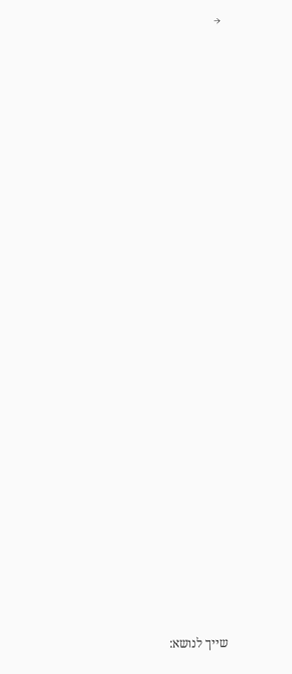→





























שייך לנושא: